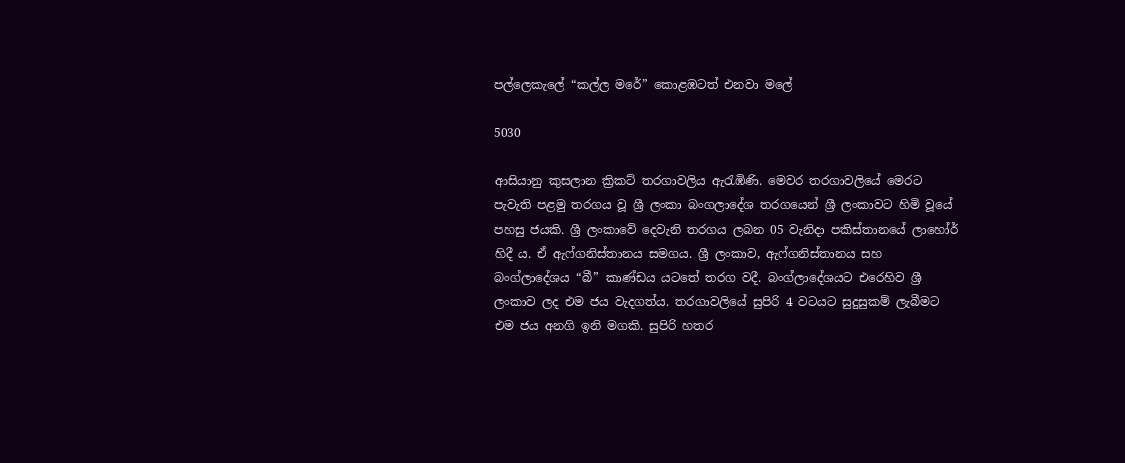පල්ලෙකැලේ “කල්ල මරේ” කොළඹටත් එනවා මලේ

5030

ආසියානු කුසලාන ක්‍රිකට් තරගාවලිය ඇරැඹිණි. මෙවර තරගාවලියේ මෙරට පැවැති පළමු තරගය වූ ශ්‍රී ලංකා බංගලාදේශ තරගයෙන් ශ්‍රී ලංකාවට හිමි වූයේ පහසු ජයකි. ශ්‍රී ලංකාවේ දෙවැනි තරගය ලබන 05 වැනිදා පකිස්තානයේ ලාහෝර් හිදී ය. ඒ ඇෆ්ගනිස්තානය සමගය. ශ්‍රී ලංකාව, ඇෆ්ගනිස්තානය සහ බංග්ලාදේශය “බී” කාණ්ඩය යටතේ තරග වදී. බංග්ලාදේශයට එරෙහිව ශ්‍රී ලංකාව ලද එම ජය වැදගත්ය. තරගාවලියේ සුපිරි 4 වටයට සුදුසුකම් ලැබීමට එම ජය අනගි ඉනි මගකි. සුපිරි හතර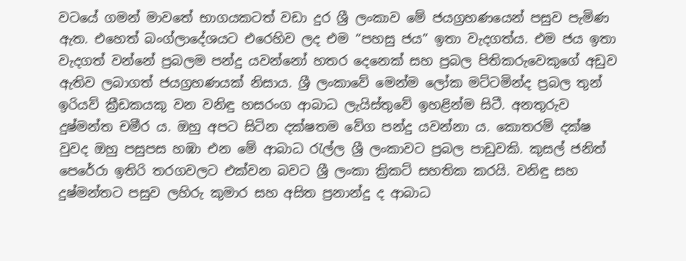වටයේ ගමන් මාවතේ භාගයකටත් වඩා දුර ශ්‍රී ලංකාව මේ ජයග්‍රහණයෙන් පසුව පැමිණ ඇත. එහෙත් බංග්ලාදේශයට එරෙහිව ලද එම “පහසු ජය” ඉතා වැදගත්ය. එම ජය ඉතා වැදගත් වන්නේ ප්‍රබලම පන්දු යවන්නෝ හතර දෙනෙක් සහ ප්‍රබල පිතිකරුවෙකුගේ අඩුව ඇතිව ලබාගත් ජයග්‍රහණයක් නිසාය. ශ්‍රී ලංකාවේ මෙන්ම ලෝක මට්ටමින්ද ප්‍රබල තුන් ඉරියව් ක්‍රීඩකයකු වන වනිඳු හසරංග ආබාධ ලැයිස්තුවේ ඉහළින්ම සිටී. අනතුරුව දුෂ්මන්ත චමීර ය. ඔහු අපට සිටින දක්ෂතම වේග පන්දු යවන්නා ය. කොතරම් දක්ෂ වුවද ඔහු පසුපස හඹා එන මේ ආබාධ රැල්ල ශ්‍රී ලංකාවට ප්‍රබල පාඩුවකි. කුසල් ජනිත් පෙරේරා ඉතිරි තරගවලට එක්වන බවට ශ්‍රී ලංකා ක්‍රිකට් සහතික කරයි. වනිඳු සහ දුෂ්මන්තට පසුව ලහිරු කුමාර සහ අසිත ප්‍රනාන්දු ද ආබාධ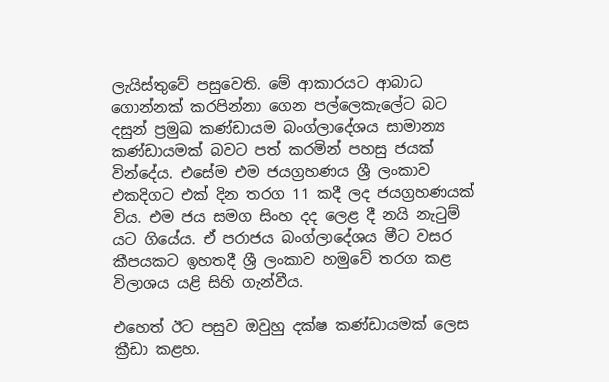ලැයිස්තුවේ පසුවෙති. මේ ආකාරයට ආබාධ ගොන්නක් කරපින්නා ගෙන පල්ලෙකැලේට බට දසුන් ප්‍රමුඛ කණ්ඩායම බංග්ලාදේශය සාමාන්‍ය කණ්ඩායමක් බවට පත් කරමින් පහසු ජයක් වින්දේය. එසේම එම ජයග්‍රහණය ශ්‍රී ලංකාව එකදිගට එක් දින තරග 11 කදී ලද ජයග්‍රහණයක් විය. එම ජය සමග සිංහ දද ලෙළ දී නයි නැටුම් යට ගියේය. ඒ පරාජය බංග්ලාදේශය මීට වසර කීපයකට ඉහතදී ශ්‍රී ලංකාව හමුවේ තරග කළ විලාශය යළි සිහි ගැන්වීය.

එහෙත් ඊට පසුව ඔවුහු දක්ෂ කණ්ඩායමක් ලෙස ක්‍රීඩා කළහ.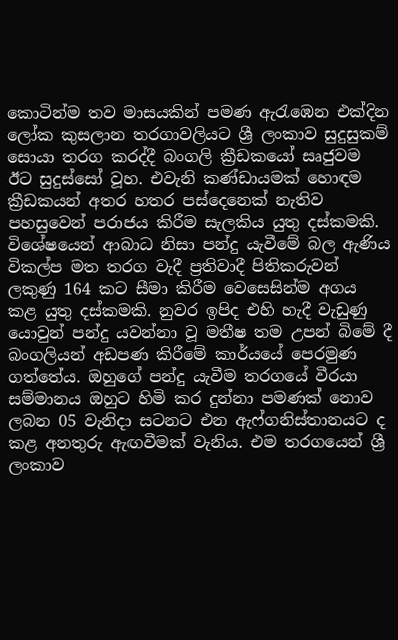කොටින්ම තව මාසයකින් පමණ ඇරැඹෙන එක්දින ලෝක කුසලාන තරගාවලියට ශ්‍රී ලංකාව සුදුසුකම් සොයා තරග කරද්දී බංගලි ක්‍රීඩකයෝ සෘජුවම ඊට සුදුස්සෝ වූහ. එවැනි කණ්ඩායමක් හොඳම ක්‍රීඩකයන් අතර හතර පස්දෙනෙක් නැතිව පහසුවෙන් පරාජය කිරීම සැලකිය යුතු දස්කමකි. විශේෂයෙන් ආබාධ නිසා පන්දු යැවීමේ බල ඇණිය විකල්ප මත තරග වැදී ප්‍රතිවාදී පිතිකරුවන් ලකුණු 164 කට සීමා කිරීම වෙසෙසින්ම අගය කළ යුතු දස්කමකි. නුවර ඉපිද එහි හැදී වැඩුණු යොවුන් පන්දු යවන්නා වූ මතීෂ තම උපන් බිමේ දී බංගලියන් අඩපණ කිරීමේ කාර්යයේ පෙරමුණ ගත්තේය. ඔහුගේ පන්දු යැවීම තරගයේ වීරයා සම්මානය ඔහුට හිමි කර දුන්නා පමණක් නොව ලබන 05 වැනිදා සටනට එන ඇෆ්ගනිස්තානයට ද කළ අනතුරු ඇඟවීමක් වැනිය. එම තරගයෙන් ශ්‍රී ලංකාව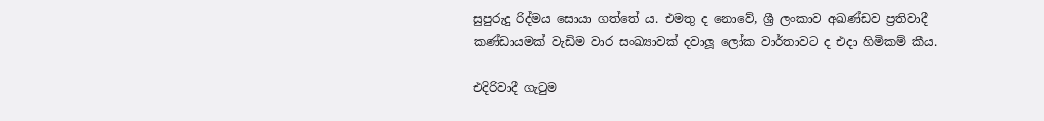සුපුරුදු රිද්මය සොයා ගත්තේ ය. එමතු ද නොවේ, ශ්‍රී ලංකාව අඛණ්ඩව ප්‍රතිවාදී කණ්ඩායමක් වැඩිම වාර සංඛ්‍යාවක් දවාලූ ලෝක වාර්තාවට ද එදා හිමිකම් කීය.

එදිරිවාදී ගැටුම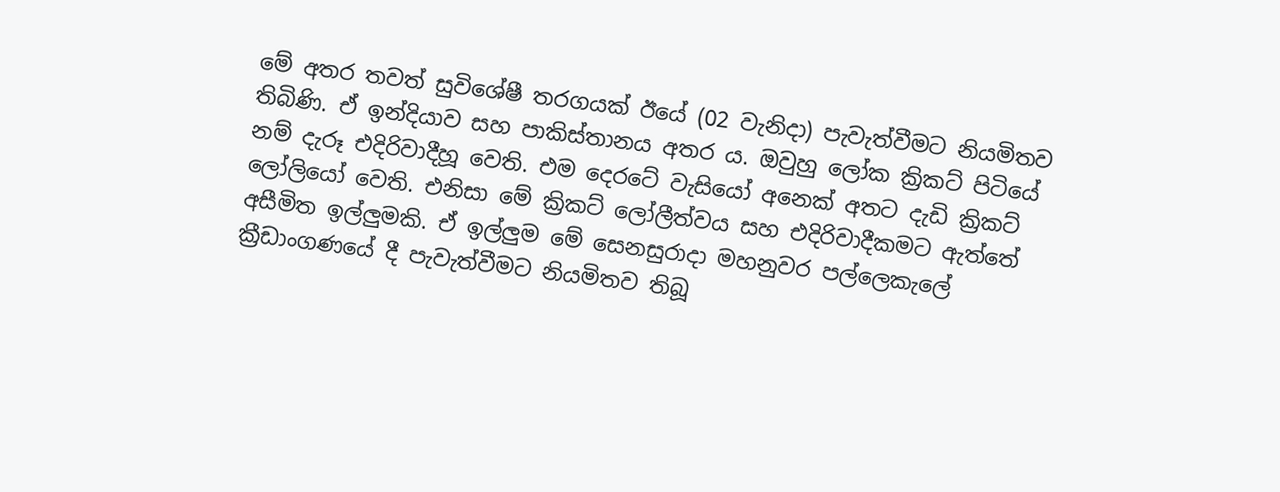මේ අතර තවත් සුවිශේෂී තරගයක් ඊයේ (02 වැනිදා) පැවැත්වීමට නියමිතව තිබිණි. ඒ ඉන්දියාව සහ පාකිස්තානය අතර ය. ඔවුහු ලෝක ක්‍රිකට් පිටියේ නම් දැරූ එදිරිවාදීහූ වෙති. එම දෙරටේ වැසියෝ අනෙක් අතට දැඩි ක්‍රිකට් ලෝලියෝ වෙති. එනිසා මේ ක්‍රිකට් ලෝලීත්වය සහ එදිරිවාදීකමට ඇත්තේ අසීමිත ඉල්ලුමකි. ඒ ඉල්ලුම මේ සෙනසුරාදා මහනුවර පල්ලෙකැලේ ක්‍රීඩාංගණයේ දී පැවැත්වීමට නියමිතව තිබූ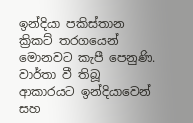ඉන්දියා පකිස්තාන ක්‍රිකට් තරගයෙන් මොනවට කැපී පෙනුණි. වාර්තා වී තිබූ ආකාරයට ඉන්දියාවෙන් සහ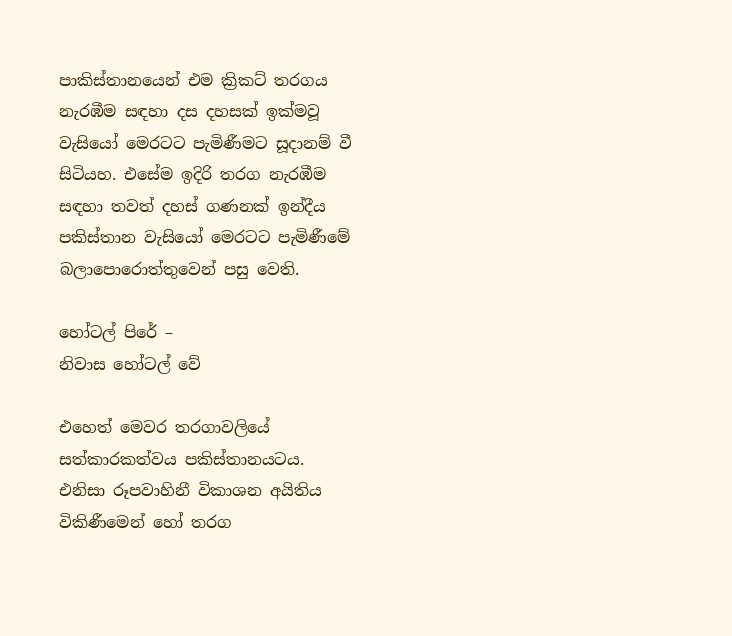පාකිස්තානයෙන් එම ක්‍රිකට් තරගය නැරඹීම සඳහා දස දහසක් ඉක්මවූ වැසියෝ මෙරටට පැමිණීමට සූදානම් වී සිටියහ. එසේම ඉදිරි තරග නැරඹීම සඳහා තවත් දහස් ගණනක් ඉන්දීය පකිස්තාන වැසියෝ මෙරටට පැමිණීමේ බලාපොරොත්තුවෙන් පසු වෙති.

හෝටල් පිරේ –
නිවාස හෝටල් වේ

එහෙත් මෙවර තරගාවලියේ සත්කාරකත්වය පකිස්තානයටය. එනිසා රූපවාහිනී විකාශන අයිතිය විකිණීමෙන් හෝ තරග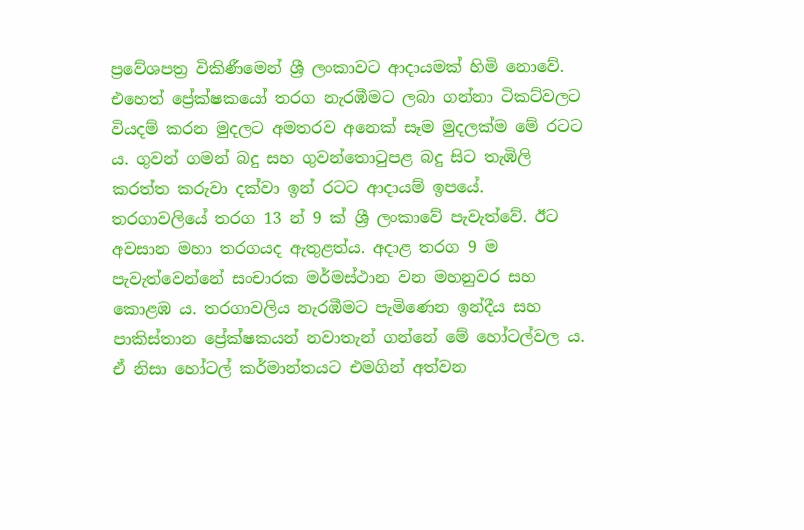ප්‍රවේශපත්‍ර විකිණීමෙන් ශ්‍රී ලංකාවට ආදායමක් හිමි නොවේ. එහෙත් ප්‍රේක්ෂකයෝ තරග නැරඹීමට ලබා ගන්නා ටිකට්වලට වියදම් කරන මුදලට අමතරව අනෙක් සෑම මුදලක්ම මේ රටට ය. ගුවන් ගමන් බදු සහ ගුවන්තොටුපළ බදු සිට තැඹිලි කරත්ත කරුවා දක්වා ඉන් රටට ආදායම් ඉපයේ. තරගාවලියේ තරග 13 න් 9 ක් ශ්‍රී ලංකාවේ පැවැත්වේ. ඊට අවසාන මහා තරගයද ඇතුළත්ය. අදාළ තරග 9 ම පැවැත්වෙන්නේ සංචාරක මර්මස්ථාන වන මහනුවර සහ කොළඹ ය. තරගාවලිය නැරඹීමට පැමිණෙන ඉන්දීය සහ පාකිස්තාන ප්‍රේක්ෂකයන් නවාතැන් ගන්නේ මේ හෝටල්වල ය. ඒ නිසා හෝටල් කර්මාන්තයට එමගින් අත්වන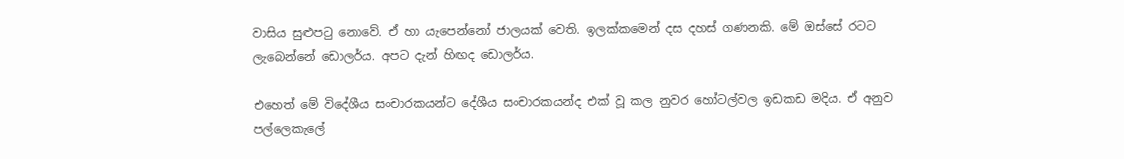වාසිය සුළුපටු නොවේ. ඒ හා යැපෙන්නෝ ජාලයක් වෙති. ඉලක්කමෙන් දස දහස් ගණනකි. මේ ඔස්සේ රටට ලැබෙන්නේ ඩොලර්ය. අපට දැන් හිඟද ඩොලර්ය.

එහෙත් මේ විදේශීය සංචාරකයන්ට දේශීය සංචාරකයන්ද එක් වූ කල නුවර හෝටල්වල ඉඩකඩ මදිය. ඒ අනුව පල්ලෙකැලේ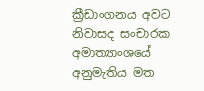ක්‍රීඩාංගනය අවට නිවාසද සංචාරක අමාත්‍යාංශයේ අනුමැතිය මත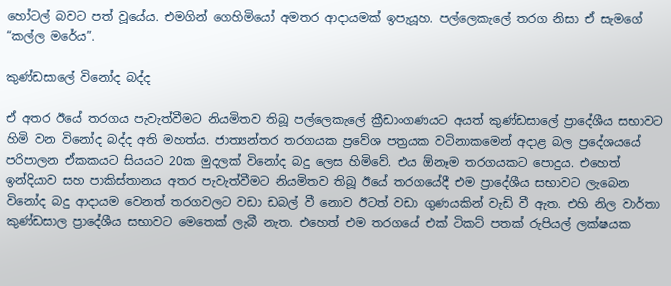හෝටල් බවට පත් වූයේය. එමගින් ගෙහිමියෝ අමතර ආදායමක් ඉපැයූහ. පල්ලෙකැලේ තරග නිසා ඒ සැමගේ “කල්ල මරේය”.

කුණ්ඩසාලේ විනෝද බද්ද

ඒ අතර ඊයේ තරගය පැවැත්වීමට නියමිතව තිබූ පල්ලෙකැලේ ක්‍රීඩාංගණයට අයත් කුණ්ඩසාලේ ප්‍රාදේශීය සභාවට හිමි වන විනෝද බද්ද අති මහත්ය. ජාත්‍යන්තර තරගයක ප්‍රවේශ පත්‍රයක වටිනාකමෙන් අදාළ බල ප්‍රදේශයයේ පරිපාලන ඒකකයට සියයට 20ක මුදලක් විනෝද බදු ලෙස හිමිවේ. එය ඕනෑම තරගයකට පොදුය. එහෙත් ඉන්දියාව සහ පාකිස්තානය අතර පැවැත්වීමට නියමිතව තිබූ ඊයේ තරගයේදී එම ප්‍රාදේශීය සභාවට ලැබෙන විනෝද බදු ආදායම වෙනත් තරගවලට වඩා ඩබල් වී නොව ඊටත් වඩා ගුණයකින් වැඩි වී ඇත. එහි නිල වාර්තා කුණ්ඩසාල ප්‍රාදේශීය සභාවට මෙතෙක් ලැබී නැත. එහෙත් එම තරගයේ එක් ටිකට් පතක් රුපියල් ලක්ෂයක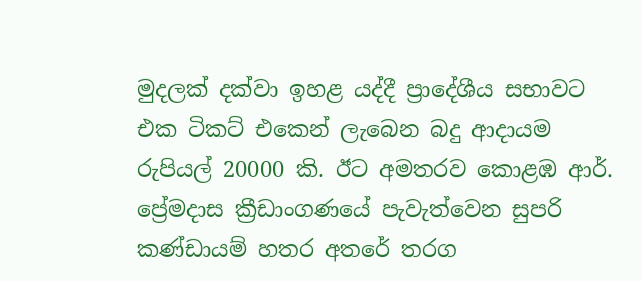මුදලක් දක්වා ඉහළ යද්දී ප්‍රාදේශීය සභාවට එක ටිකට් එකෙන් ලැබෙන බදු ආදායම රුපියල් 20000 කි. ඊට අමතරව කොළඹ ආර්. ප්‍රේමදාස ක්‍රීඩාංගණයේ පැවැත්වෙන සුපරි කණ්ඩායම් හතර අතරේ තරග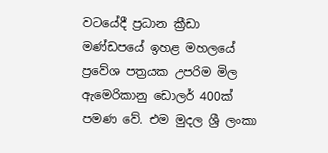වටයේදී ප්‍රධාන ක්‍රීඩා මණ්ඩපයේ ඉහළ මහලයේ ප්‍රවේශ පත්‍රයක උපරිම මිල ඇමෙරිකානු ඩොලර් 400ක් පමණ වේ. එම මුදල ශ්‍රී ලංකා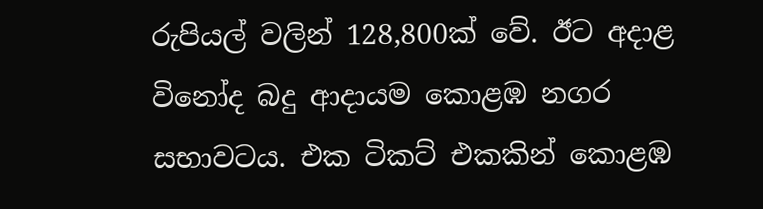රුපියල් වලින් 128,800ක් වේ. ඊට අදාළ විනෝද බදු ආදායම කොළඹ නගර සභාවටය. එක ටිකට් එකකින් කොළඹ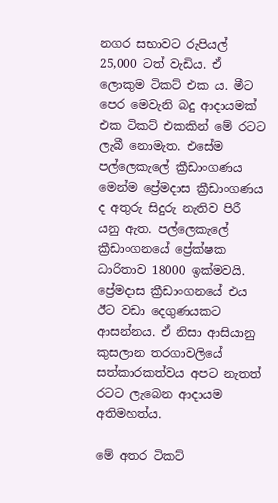නගර සභාවට රුපියල් 25,000 ටත් වැඩිය. ඒ ලොකුම ටිකට් එක ය. මීට පෙර මෙවැනි බදු ආදායමක් එක ටිකට් එකකින් මේ රටට ලැබී නොමැත. එසේම පල්ලෙකැලේ ක්‍රීඩාංගණය මෙන්ම ප්‍රේමදාස ක්‍රීඩාංගණය ද අතුරු සිදුරු නැතිව පිරී යනු ඇත. පල්ලෙකැලේ ක්‍රීඩාංගනයේ ප්‍රේක්ෂක ධාරිතාව 18000 ඉක්මවයි. ප්‍රේමදාස ක්‍රීඩාංගනයේ එය ඊට වඩා දෙගුණයකට ආසන්නය. ඒ නිසා ආසියානු කුසලාන තරගාවලියේ සත්කාරකත්වය අපට නැතත් රටට ලැබෙන ආදායම අතිමහත්ය.

මේ අතර ටිකට්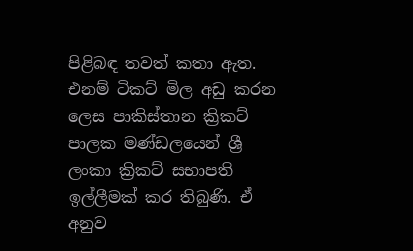පිළිබඳ තවත් කතා ඇත. එනම් ටිකට් මිල අඩු කරන ලෙස පාකිස්තාන ක්‍රිකට් පාලක මණ්ඩලයෙන් ශ්‍රී ලංකා ක්‍රිකට් සභාපති ඉල්ලීමක් කර තිබුණි. ඒ අනුව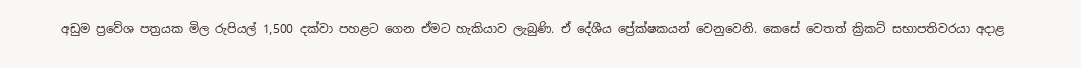අඩුම ප්‍රවේශ පත්‍රයක මිල රුපියල් 1,500 දක්වා පහළට ගෙන ඒමට හැකියාව ලැබුණි. ඒ දේශීය ප්‍රේක්ෂකයන් වෙනුවෙනි. කෙසේ වෙතත් ක්‍රිකට් සභාපතිවරයා අදාළ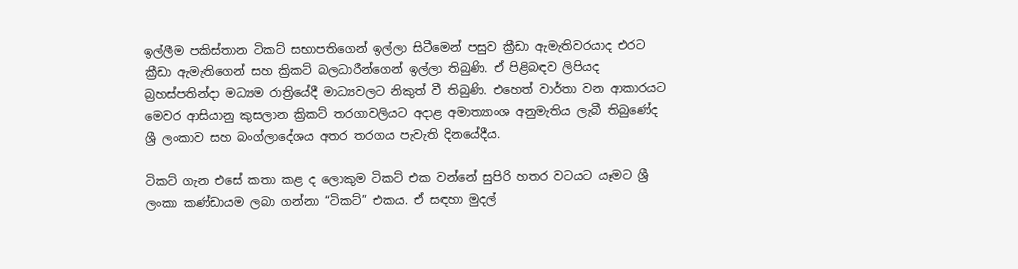ඉල්ලීම පකිස්තාන ටිකට් සභාපතිගෙන් ඉල්ලා සිටීමෙන් පසුව ක්‍රීඩා ඇමැතිවරයාද එරට ක්‍රීඩා ඇමැතිගෙන් සහ ක්‍රිකට් බලධාරීන්ගෙන් ඉල්ලා තිබුණි. ඒ පිළිබඳව ලිපියද බ්‍රහස්පතින්දා මධ්‍යම රාත්‍රියේදී මාධ්‍යවලට නිකුත් වී තිබුණි. එහෙත් වාර්තා වන ආකාරයට මෙවර ආසියානු කුසලාන ක්‍රිකට් තරගාවලියට අදාළ අමාත්‍යාංශ අනුමැතිය ලැබී තිබුණේද ශ්‍රී ලංකාව සහ බංග්ලාදේශය අතර තරගය පැවැති දිනයේදීය.

ටිකට් ගැන එසේ කතා කළ ද ලොකුම ටිකට් එක වන්නේ සුපිරි හතර වටයට යෑමට ශ්‍රී ලංකා කණ්ඩායම ලබා ගන්නා “ටිකට්” එකය. ඒ සඳහා මුදල්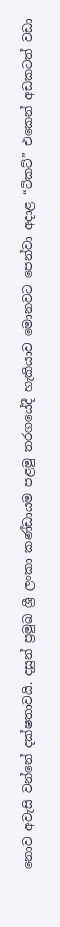නොව අවැසි වන්නේ දක්ෂතාවයි. දසුන් ප්‍රමුඛ ශ්‍රී ලංකා කණ්ඩායම පළමු තරගයේදී හැකියාව මොනවට පෙන්වා අදාළ “ටිකට්” එකෙන් අඩකටත් වඩා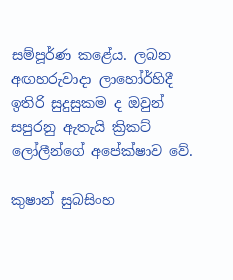සම්පූර්ණ කළේය. ලබන අඟහරුවාදා ලාහෝර්හිදී ඉතිරි සුදුසුකම ද ඔවුන් සපුරනු ඇතැයි ක්‍රිකට් ලෝලීන්ගේ අපේක්ෂාව වේ.

කුෂාන් සුබසිංහ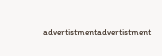advertistmentadvertistment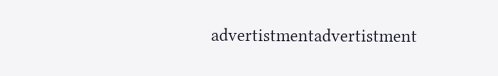advertistmentadvertistment